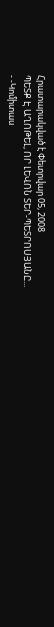Հրատարակված է Փետրվար 05, 2008
ՊԵՏՔ Է ԱՂՈԹԵԼ, ՈՐ ԼԵՎՈՆ ՏԵՐ-ՊԵՏՐՈՍՅԱՆԸ...
- -Կոմիտաս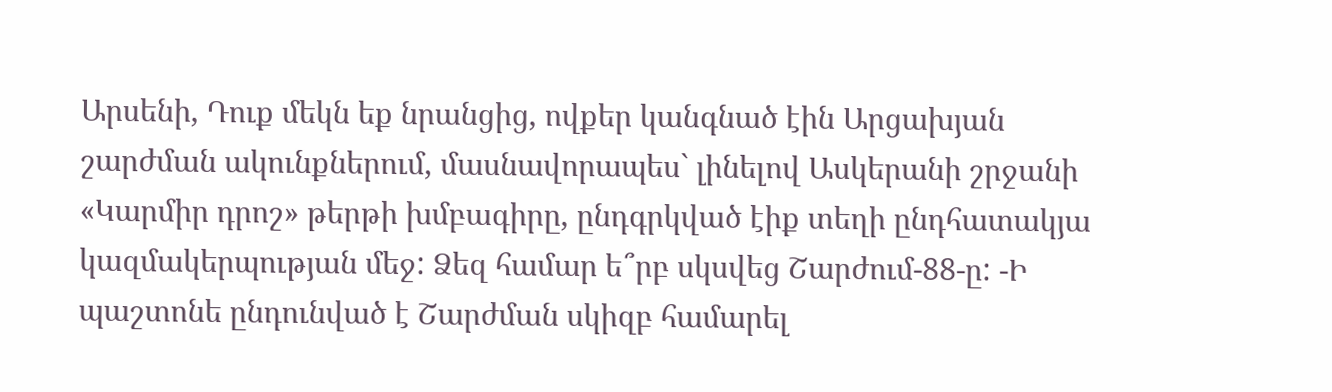Արսենի, Դուք մեկն եք նրանցից, ովքեր կանգնած էին Արցախյան շարժման ակունքներում, մասնավորապես` լինելով Ասկերանի շրջանի «Կարմիր դրոշ» թերթի խմբագիրը, ընդգրկված էիք տեղի ընդհատակյա կազմակերպության մեջ: Ձեզ համար ե՞րբ սկսվեց Շարժում-88-ը: -Ի պաշտոնե ընդունված է Շարժման սկիզբ համարել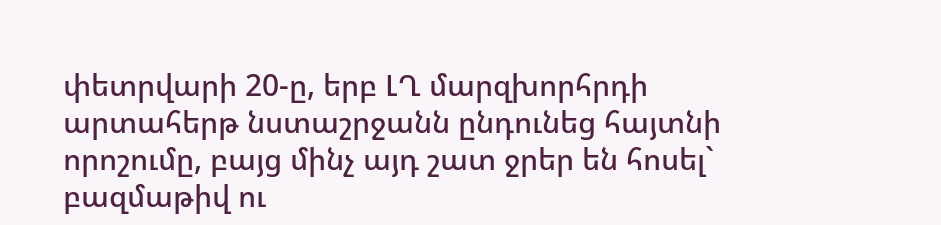փետրվարի 20-ը, երբ ԼՂ մարզխորհրդի արտահերթ նստաշրջանն ընդունեց հայտնի որոշումը, բայց մինչ այդ շատ ջրեր են հոսել` բազմաթիվ ու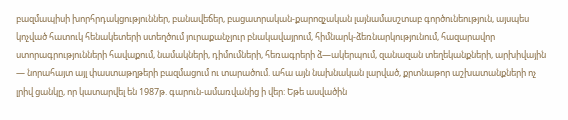բազմապիսի խորհրդակցություններ, բանավեճեր, բացատրական-քարոզչական լայնամասշտաբ գործունեություն, այսպես կոչված հատուկ հենակետերի ստեղծում յուրաքանչյուր բնակավայրում, հիմնարկ-ձեռնարկությունում, հազարավոր ստորագրությունների հավաքում, նամակների, դիմումների, հեռագրերի ձ—ակերպում, զանազան տեղեկանքների, արխիվային — նորահայտ այլ փաստաթղթերի բազմացում ու տարածում. ահա այն նախնական լարված, քրտնաթոր աշխատանքների ոչ լրիվ ցանկը, որ կատարվել են 1987թ. գարուն-ամառվանից ի վեր: Եթե ասվածին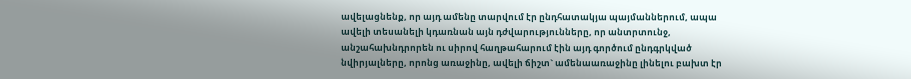ավելացնենք, որ այդ ամենը տարվում էր ընդհատակյա պայմաններում, ապա ավելի տեսանելի կդառնան այն դժվարությունները, որ անտրտունջ, անշահախնդրորեն ու սիրով հաղթահարում էին այդ գործում ընդգրկված նվիրյալները, որոնց առաջինը, ավելի ճիշտ` ամենաառաջինը լինելու բախտ էր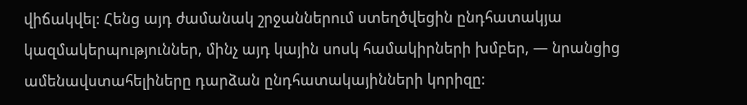վիճակվել: Հենց այդ ժամանակ շրջաններում ստեղծվեցին ընդհատակյա կազմակերպություններ, մինչ այդ կային սոսկ համակիրների խմբեր, — նրանցից ամենավստահելիները դարձան ընդհատակայինների կորիզը: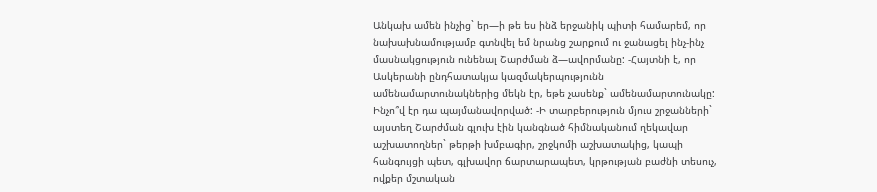Անկախ ամեն ինչից` եր—ի թե ես ինձ երջանիկ պիտի համարեմ, որ նախախնամությամբ գտնվել եմ նրանց շարքում ու ջանացել ինչ-ինչ մասնակցություն ունենալ Շարժման ձ—ավորմանը: -Հայտնի է, որ Ասկերանի ընդհատակյա կազմակերպությունն ամենամարտունակներից մեկն էր, եթե չասենք` ամենամարտունակը: Ինչո՞վ էր դա պայմանավորված: -Ի տարբերություն մյուս շրջանների` այստեղ Շարժման գլուխ էին կանգնած հիմնականում ղեկավար աշխատողներ` թերթի խմբագիր, շրջկոմի աշխատակից, կապի հանգույցի պետ, գլխավոր ճարտարապետ, կրթության բաժնի տեսուչ, ովքեր մշտական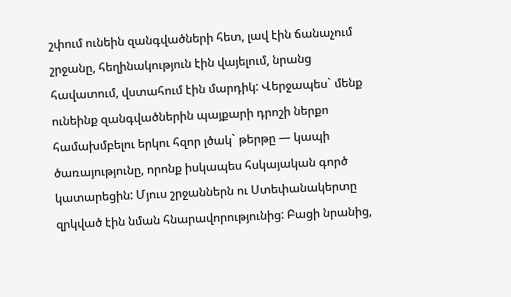շփում ունեին զանգվածների հետ, լավ էին ճանաչում շրջանը, հեղինակություն էին վայելում, նրանց հավատում, վստահում էին մարդիկ: Վերջապես` մենք ունեինք զանգվածներին պայքարի դրոշի ներքո համախմբելու երկու հզոր լծակ` թերթը — կապի ծառայությունը, որոնք իսկապես հսկայական գործ կատարեցին: Մյուս շրջաններն ու Ստեփանակերտը զրկված էին նման հնարավորությունից: Բացի նրանից,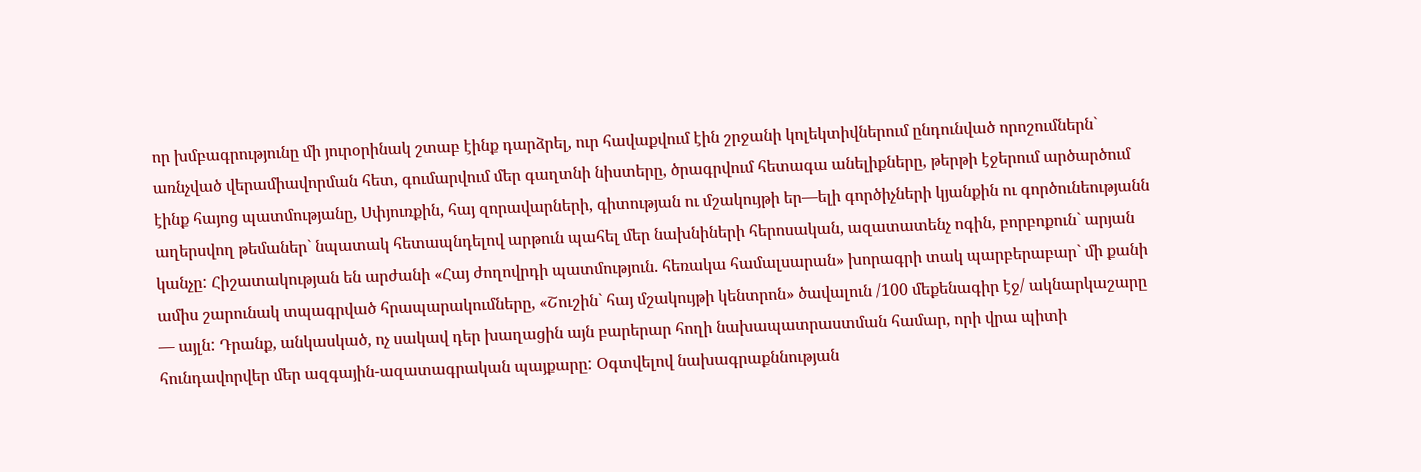որ խմբագրությունը մի յուրօրինակ շտաբ էինք դարձրել, ուր հավաքվում էին շրջանի կոլեկտիվներում ընդունված որոշումներն` առնչված վերամիավորման հետ, գումարվում մեր գաղտնի նիստերը, ծրագրվում հետագա անելիքները, թերթի էջերում արծարծում էինք հայոց պատմությանը, Սփյուռքին, հայ զորավարների, գիտության ու մշակույթի եր—ելի գործիչների կյանքին ու գործունեությանն աղերսվող թեմաներ` նպատակ հետապնդելով արթուն պահել մեր նախնիների հերոսական, ազատատենչ ոգին, բորբոքուն` արյան կանչը: Հիշատակության են արժանի «Հայ ժողովրդի պատմություն. հեռակա համալսարան» խորագրի տակ պարբերաբար` մի քանի ամիս շարունակ տպագրված հրապարակումները, «Շուշին` հայ մշակույթի կենտրոն» ծավալուն /100 մեքենագիր էջ/ ակնարկաշարը — այլն: Դրանք, անկասկած, ոչ սակավ դեր խաղացին այն բարերար հողի նախապատրաստման համար, որի վրա պիտի հունդավորվեր մեր ազգային-ազատագրական պայքարը: Օգտվելով նախագրաքննության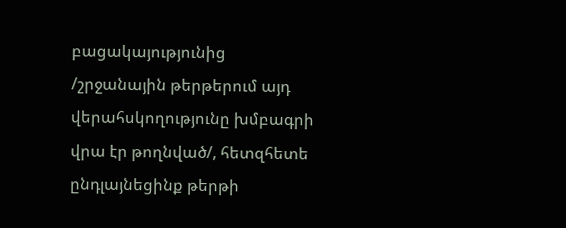բացակայությունից /շրջանային թերթերում այդ վերահսկողությունը խմբագրի վրա էր թողնված/, հետզհետե ընդլայնեցինք թերթի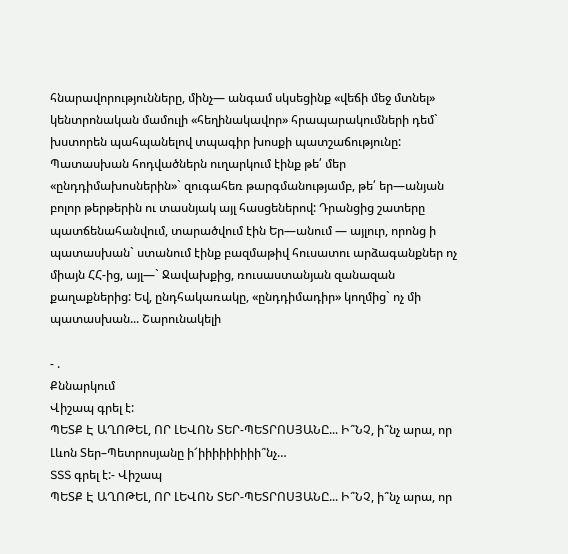հնարավորությունները, մինչ— անգամ սկսեցինք «վեճի մեջ մտնել» կենտրոնական մամուլի «հեղինակավոր» հրապարակումների դեմ` խստորեն պահպանելով տպագիր խոսքի պատշաճությունը: Պատասխան հոդվածներն ուղարկում էինք թե՛ մեր «ընդդիմախոսներին»` զուգահեռ թարգմանությամբ, թե՛ եր—անյան բոլոր թերթերին ու տասնյակ այլ հասցեներով: Դրանցից շատերը պատճենահանվում, տարածվում էին Եր—անում — այլուր, որոնց ի պատասխան` ստանում էինք բազմաթիվ հուսատու արձագանքներ ոչ միայն ՀՀ-ից, այլ—` Ջավախքից, ռուսաստանյան զանազան քաղաքներից: Եվ, ընդհակառակը, «ընդդիմադիր» կողմից` ոչ մի պատասխան... Շարունակելի

- .
Քննարկում
Վիշապ գրել է:
ՊԵՏՔ Է ԱՂՈԹԵԼ, ՈՐ ԼԵՎՈՆ ՏԵՐ-ՊԵՏՐՈՍՅԱՆԸ... Ի՞ՆՉ, ի՞նչ արա, որ Լևոն Տեր–Պետրոսյանը ի՜իիիիիիիիի՞նչ…
SSS գրել է:- Վիշապ
ՊԵՏՔ Է ԱՂՈԹԵԼ, ՈՐ ԼԵՎՈՆ ՏԵՐ-ՊԵՏՐՈՍՅԱՆԸ... Ի՞ՆՉ, ի՞նչ արա, որ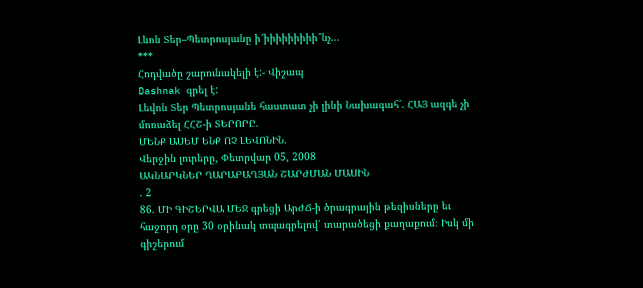Լևոն Տեր–Պետրոսյանը ի՜իիիիիիիիի՞նչ…
***
Հոդվածը շարունակելի է:- Վիշապ
Dashnak գրել է:
Լեվոն Տեր Պետրոսյանե հաստատ չի լինի Նախագահ՜. ՀԱՅ ազգե չի մոռաձել ՀՀՇ-ի ՏԵՐՈՐԸ.
ՄԵՆՔ ԱՍԵՄ ԵՆՔ ՈՉ ԼԵՎՈՆԻՆ.
Վերջին լուրերը, Փետրվար 05, 2008
ԱԿՆԱՐԿՆԵՐ ՂԱՐԱԲԱՂՅԱՆ ՇԱՐԺՄԱՆ ՄԱՍԻՆ
. 2
86. ՄԻ ԳԻՇԵՐՎԱ ՄԵՋ գրեցի ԱրԺՃ-ի ծրագրային թեզիսները եւ հաջորդ օրը 30 օրինակ տպագրելով՝ տարածեցի քաղաքում։ Իսկ մի գիշերում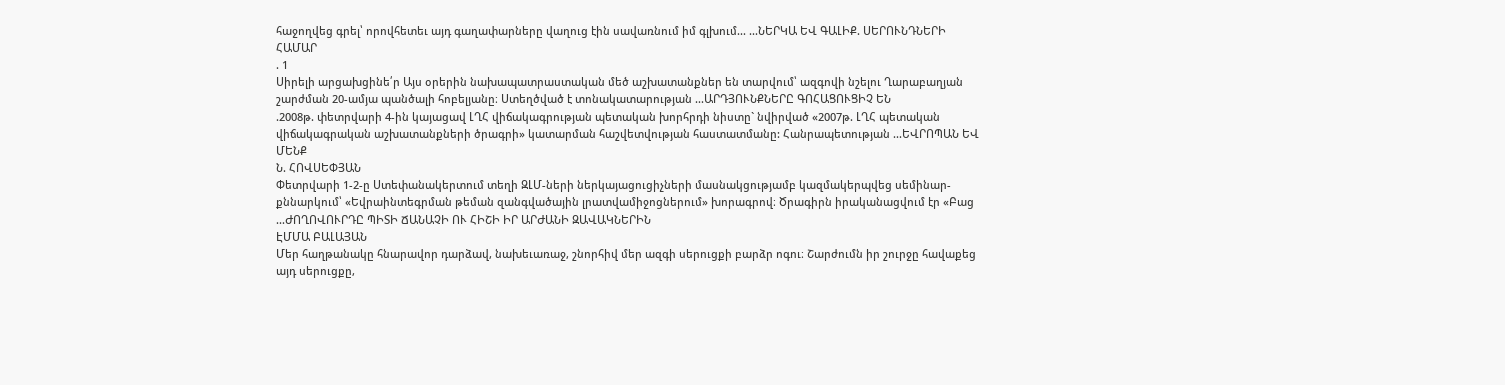հաջողվեց գրել՝ որովհետեւ այդ գաղափարները վաղուց էին սավառնում իմ գլխում... ...ՆԵՐԿԱ ԵՎ ԳԱԼԻՔ. ՍԵՐՈՒՆԴՆԵՐԻ ՀԱՄԱՐ
. 1
Սիրելի արցախցինե՛ր Այս օրերին նախապատրաստական մեծ աշխատանքներ են տարվում՝ ազգովի նշելու Ղարաբաղյան շարժման 20-ամյա պանծալի հոբելյանը։ Ստեղծված է տոնակատարության ...ԱՐԴՅՈՒՆՔՆԵՐԸ ԳՈՀԱՑՈՒՑԻՉ ԵՆ
.2008թ. փետրվարի 4-ին կայացավ ԼՂՀ վիճակագրության պետական խորհրդի նիստը` նվիրված «2007թ. ԼՂՀ պետական վիճակագրական աշխատանքների ծրագրի» կատարման հաշվետվության հաստատմանը: Հանրապետության ...ԵՎՐՈՊԱՆ ԵՎ ՄԵՆՔ
Ն. ՀՈՎՍԵՓՅԱՆ
Փետրվարի 1-2-ը Ստեփանակերտում տեղի ԶԼՄ-ների ներկայացուցիչների մասնակցությամբ կազմակերպվեց սեմինար-քննարկում՝ «Եվրաինտեգրման թեման զանգվածային լրատվամիջոցներում» խորագրով։ Ծրագիրն իրականացվում էր «Բաց ...ԺՈՂՈՎՈՒՐԴԸ ՊԻՏԻ ՃԱՆԱՉԻ ՈՒ ՀԻՇԻ ԻՐ ԱՐԺԱՆԻ ԶԱՎԱԿՆԵՐԻՆ
ԷՄՄԱ ԲԱԼԱՅԱՆ
Մեր հաղթանակը հնարավոր դարձավ, նախեւառաջ, շնորհիվ մեր ազգի սերուցքի բարձր ոգու։ Շարժումն իր շուրջը հավաքեց այդ սերուցքը,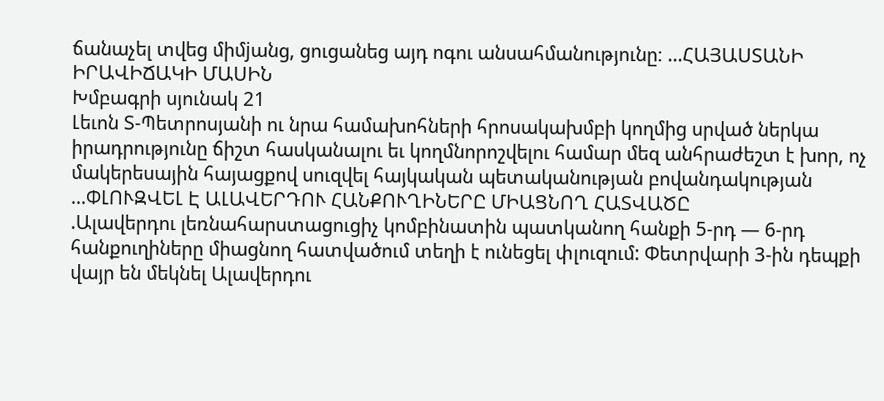ճանաչել տվեց միմjանց, ցուցանեց այդ ոգու անսահմանությունը։ ...ՀԱՅԱՍՏԱՆԻ ԻՐԱՎԻՃԱԿԻ ՄԱՍԻՆ
Խմբագրի սյունակ 21
Լեւոն Տ-Պետրոսյանի ու նրա համախոհների հրոսակախմբի կողմից սրված ներկա իրադրությունը ճիշտ հասկանալու եւ կողմնորոշվելու համար մեզ անհրաժեշտ է խոր, ոչ մակերեսային հայացքով սուզվել հայկական պետականության բովանդակության ...ՓԼՈՒԶՎԵԼ Է ԱԼԱՎԵՐԴՈՒ ՀԱՆՔՈՒՂԻՆԵՐԸ ՄԻԱՑՆՈՂ ՀԱՏՎԱԾԸ
.Ալավերդու լեռնահարստացուցիչ կոմբինատին պատկանող հանքի 5-րդ — 6-րդ հանքուղիները միացնող հատվածում տեղի է ունեցել փլուզում: Փետրվարի 3-ին դեպքի վայր են մեկնել Ալավերդու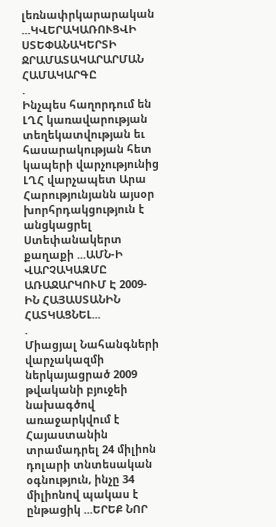լեռնափրկարարական ...ԿՎԵՐԱԿԱՌՈՒՑՎԻ ՍՏԵՓԱՆԱԿԵՐՏԻ ՋՐԱՄԱՏԱԿԱՐԱՐՄԱՆ ՀԱՄԱԿԱՐԳԸ
.
Ինչպես հաղորդում են ԼՂՀ կառավարության տեղեկատվության եւ հասարակության հետ կապերի վարչությունից ԼՂՀ վարչապետ Արա Հարությունյանն այսօր խորհրդակցություն է անցկացրել Ստեփանակերտ քաղաքի ...ԱՄՆ-Ի ՎԱՐՉԱԿԱԶՄԸ ԱՌԱՋԱՐԿՈՒՄ Է 2009-ԻՆ ՀԱՅԱՍՏԱՆԻՆ ՀԱՏԿԱՑՆԵԼ...
.
Միացյալ Նահանգների վարչակազմի ներկայացրած 2009 թվականի բյուջեի նախագծով առաջարկվում է Հայաստանին տրամադրել 24 միլիոն դոլարի տնտեսական օգնություն, ինչը 34 միլիոնով պակաս է ընթացիկ ...ԵՐԵՔ ՆՈՐ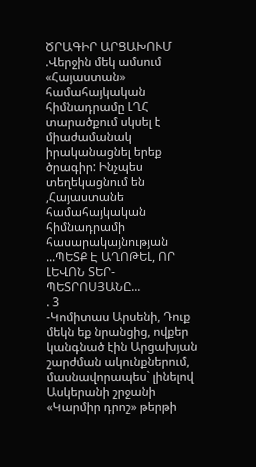ԾՐԱԳԻՐ ԱՐՑԱԽՈՒՄ
.Վերջին մեկ ամսում «Հայաստան» համահայկական հիմնադրամը ԼՂՀ տարածքում սկսել է միաժամանակ իրականացնել երեք ծրագիր: Ինչպես տեղեկացնում են ,Հայաստանե համահայկական հիմնադրամի հասարակայնության ...ՊԵՏՔ Է ԱՂՈԹԵԼ, ՈՐ ԼԵՎՈՆ ՏԵՐ-ՊԵՏՐՈՍՅԱՆԸ...
. 3
-Կոմիտաս Արսենի, Դուք մեկն եք նրանցից, ովքեր կանգնած էին Արցախյան շարժման ակունքներում, մասնավորապես` լինելով Ասկերանի շրջանի «Կարմիր դրոշ» թերթի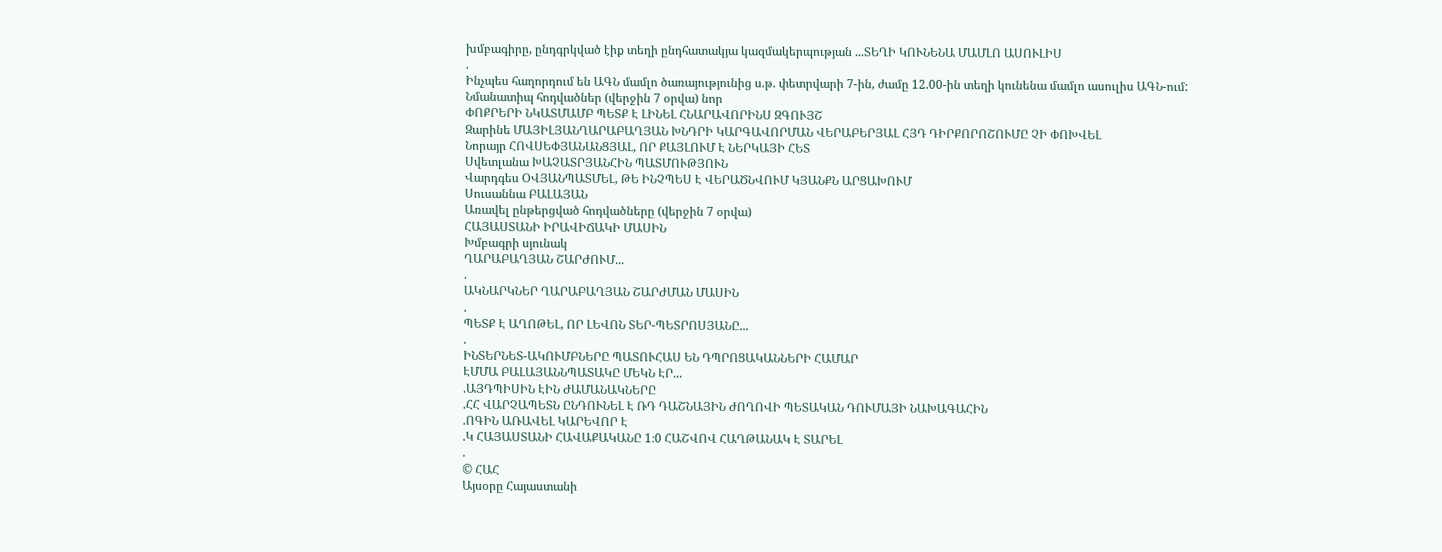խմբագիրը, ընդգրկված էիք տեղի ընդհատակյա կազմակերպության ...ՏԵՂԻ ԿՈՒՆԵՆԱ ՄԱՄԼՈ ԱՍՈՒԼԻՍ
.
Ինչպես հաղորդում են ԱԳՆ մամլո ծառայությունից ս.թ. փետրվարի 7-ին, ժամը 12.00-ին տեղի կունենա մամլո ասուլիս ԱԳՆ-ում:
Նմանատիպ հոդվածներ (վերջին 7 օրվա) նոր
ՓՈՔՐԵՐԻ ՆԿԱՏՄԱՄԲ ՊԵՏՔ Է ԼԻՆԵԼ ՀՆԱՐԱՎՈՐԻՆՍ ԶԳՈՒՅՇ
Զարինե ՄԱՅԻԼՅԱՆՂԱՐԱԲԱՂՅԱՆ ԽՆԴՐԻ ԿԱՐԳԱՎՈՐՄԱՆ ՎԵՐԱԲԵՐՅԱԼ ՀՅԴ ԴԻՐՔՈՐՈՇՈՒՄԸ ՉԻ ՓՈԽՎԵԼ
Նորայր ՀՈՎՍԵՓՅԱՆԱՆՑՅԱԼ, ՈՐ ՔԱՅԼՈՒՄ Է ՆԵՐԿԱՅԻ ՀԵՏ
Սվետլանա ԽԱՉԱՏՐՅԱՆՀԻՆ ՊԱՏՄՈՒԹՅՈՒՆ
Վարդգես ՕՎՅԱՆՊԱՏՄԵԼ, ԹԵ ԻՆՉՊԵՍ Է ՎԵՐԱԾՆՎՈՒՄ ԿՅԱՆՔՆ ԱՐՑԱԽՈՒՄ
Սուսաննա ԲԱԼԱՅԱՆ
Առավել ընթերցված հոդվածները (վերջին 7 օրվա)
ՀԱՅԱՍՏԱՆԻ ԻՐԱՎԻՃԱԿԻ ՄԱՍԻՆ
Խմբագրի սյունակ
ՂԱՐԱԲԱՂՅԱՆ ՇԱՐԺՈՒՄ...
.
ԱԿՆԱՐԿՆԵՐ ՂԱՐԱԲԱՂՅԱՆ ՇԱՐԺՄԱՆ ՄԱՍԻՆ
.
ՊԵՏՔ Է ԱՂՈԹԵԼ, ՈՐ ԼԵՎՈՆ ՏԵՐ-ՊԵՏՐՈՍՅԱՆԸ...
.
ԻՆՏԵՐՆԵՏ-ԱԿՈՒՄԲՆԵՐԸ ՊԱՏՈՒՀԱՍ ԵՆ ԴՊՐՈՑԱԿԱՆՆԵՐԻ ՀԱՄԱՐ
ԷՄՄԱ ԲԱԼԱՅԱՆՆՊԱՏԱԿԸ ՄԵԿՆ ԷՐ...
.ԱՅԴՊԻՍԻՆ ԷԻՆ ԺԱՄԱՆԱԿՆԵՐԸ
.ՀՀ ՎԱՐՉԱՊԵՏՆ ԸՆԴՈՒՆԵԼ Է ՌԴ ԴԱՇՆԱՅԻՆ ԺՈՂՈՎԻ ՊԵՏԱԿԱՆ ԴՈՒՄԱՅԻ ՆԱԽԱԳԱՀԻՆ
.ՈԳԻՆ ԱՌԱՎԵԼ ԿԱՐԵՎՈՐ Է
.Կ ՀԱՅԱՍՏԱՆԻ ՀԱՎԱՔԱԿԱՆԸ 1։0 ՀԱՇՎՈՎ ՀԱՂԹԱՆԱԿ Է ՏԱՐԵԼ
.
© ՀԱՀ
Այսօրը Հայաստանի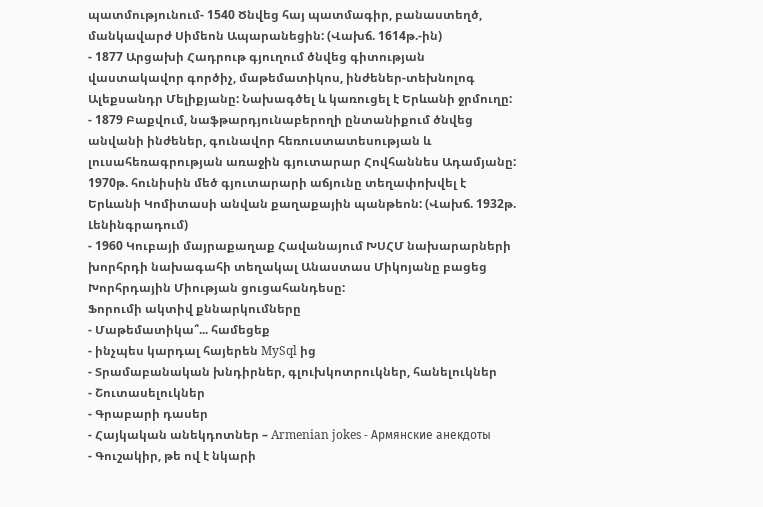պատմությունում- 1540 Ծնվեց հայ պատմագիր, բանաստեղծ, մանկավարժ Սիմեոն Ապարանեցին: (Վախճ. 1614թ.-ին)
- 1877 Արցախի Հադրութ գյուղում ծնվեց գիտության վաստակավոր գործիչ, մաթեմատիկոս, ինժեներ-տեխնոլոգ Ալեքսանդր Մելիքյանը: Նախագծել և կառուցել է Երևանի ջրմուղը:
- 1879 Բաքվում, նաֆթարդյունաբերողի ընտանիքում ծնվեց անվանի ինժեներ, գունավոր հեռուստատեսության և լուսահեռագրության առաջին գյուտարար Հովհաննես Ադամյանը: 1970թ. հունիսին մեծ գյուտարարի աճյունը տեղափոխվել է Երևանի Կոմիտասի անվան քաղաքային պանթեոն: (Վախճ. 1932թ. Լենինգրադում)
- 1960 Կուբայի մայրաքաղաք Հավանայում ԽՍՀՄ նախարարների խորհրդի նախագահի տեղակալ Անաստաս Միկոյանը բացեց Խորհրդային Միության ցուցահանդեսը:
Ֆորումի ակտիվ քննարկումները
- Մաթեմատիկա՞... համեցեք
- ինչպես կարդալ հայերեն MySql ից
- Տրամաբանական խնդիրներ, գլուխկոտրուկներ, հանելուկներ
- Շուտասելուկներ
- Գրաբարի դասեր
- Հայկական անեկդոտներ – Armenian jokes - Армянские анекдоты
- Գուշակիր, թե ով է նկարի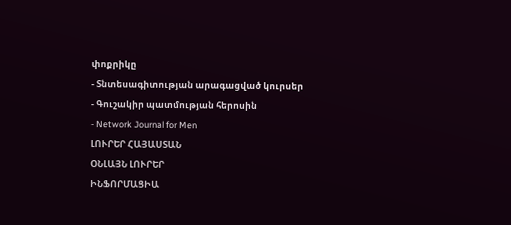փոքրիկը
- Տնտեսագիտության արագացված կուրսեր
- Գուշակիր պատմության հերոսին
- Network Journal for Men
ԼՈՒՐԵՐ ՀԱՅԱՍՏԱՆ
ՕՆԼԱՅՆ ԼՈՒՐԵՐ
ԻՆՖՈՐՄԱՑԻԱ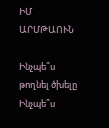ԻՄ ԱՐՄԹԱՈՒՆ

Ինչպե՞ս թողնել ծխելը
Ինչպե՞ս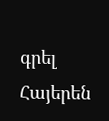գրել Հայերեն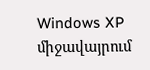Windows XP միջավայրում